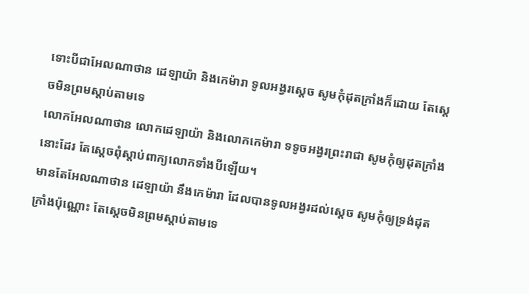ទោះបីជាអែលណាថាន ដេឡាយ៉ា និងកេម៉ារា ទូលអង្វរស្តេច សូមកុំដុតក្រាំងក៏ដោយ តែស្តេចមិនព្រមស្តាប់តាមទេ
លោកអែលណាថាន លោកដេឡាយ៉ា និងលោកកេម៉ារា ទទូចអង្វរព្រះរាជា សូមកុំឲ្យដុតក្រាំងនោះដែរ តែស្ដេចពុំស្ដាប់ពាក្យលោកទាំងបីឡើយ។
មានតែអែលណាថាន ដេឡាយ៉ា នឹងកេម៉ារា ដែលបានទូលអង្វរដល់ស្តេច សូមកុំឲ្យទ្រង់ដុតក្រាំងប៉ុណ្ណោះ តែស្តេចមិនព្រមស្តាប់តាមទេ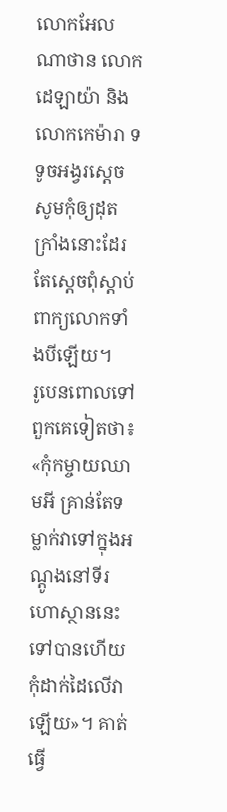លោកអែលណាថាន លោកដេឡាយ៉ា និងលោកកេម៉ារា ទទូចអង្វរស្តេច សូមកុំឲ្យដុតក្រាំងនោះដែរ តែស្ដេចពុំស្ដាប់ពាក្យលោកទាំងបីឡើយ។
រូបេនពោលទៅពួកគេទៀតថា៖ «កុំកម្ចាយឈាមអី គ្រាន់តែទម្លាក់វាទៅក្នុងអណ្តូងនៅទីរហោស្ថាននេះទៅបានហើយ កុំដាក់ដៃលើវាឡើយ»។ គាត់ធ្វើ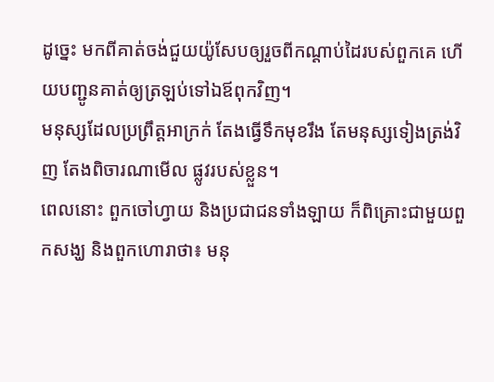ដូច្នេះ មកពីគាត់ចង់ជួយយ៉ូសែបឲ្យរួចពីកណ្ដាប់ដៃរបស់ពួកគេ ហើយបញ្ជូនគាត់ឲ្យត្រឡប់ទៅឯឪពុកវិញ។
មនុស្សដែលប្រព្រឹត្តអាក្រក់ តែងធ្វើទឹកមុខរឹង តែមនុស្សទៀងត្រង់វិញ តែងពិចារណាមើល ផ្លូវរបស់ខ្លួន។
ពេលនោះ ពួកចៅហ្វាយ និងប្រជាជនទាំងឡាយ ក៏ពិគ្រោះជាមួយពួកសង្ឃ និងពួកហោរាថា៖ មនុ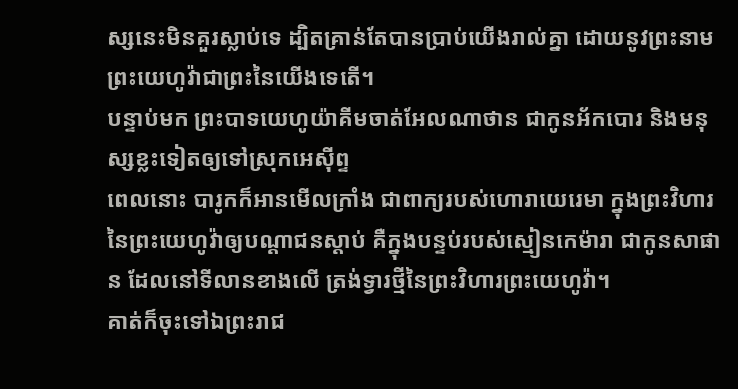ស្សនេះមិនគួរស្លាប់ទេ ដ្បិតគ្រាន់តែបានប្រាប់យើងរាល់គ្នា ដោយនូវព្រះនាមព្រះយេហូវ៉ាជាព្រះនៃយើងទេតើ។
បន្ទាប់មក ព្រះបាទយេហូយ៉ាគីមចាត់អែលណាថាន ជាកូនអ័កបោរ និងមនុស្សខ្លះទៀតឲ្យទៅស្រុកអេស៊ីព្ទ
ពេលនោះ បារូកក៏អានមើលក្រាំង ជាពាក្យរបស់ហោរាយេរេមា ក្នុងព្រះវិហារនៃព្រះយេហូវ៉ាឲ្យបណ្ដាជនស្តាប់ គឺក្នុងបន្ទប់របស់ស្មៀនកេម៉ារា ជាកូនសាផាន ដែលនៅទីលានខាងលើ ត្រង់ទ្វារថ្មីនៃព្រះវិហារព្រះយេហូវ៉ា។
គាត់ក៏ចុះទៅឯព្រះរាជ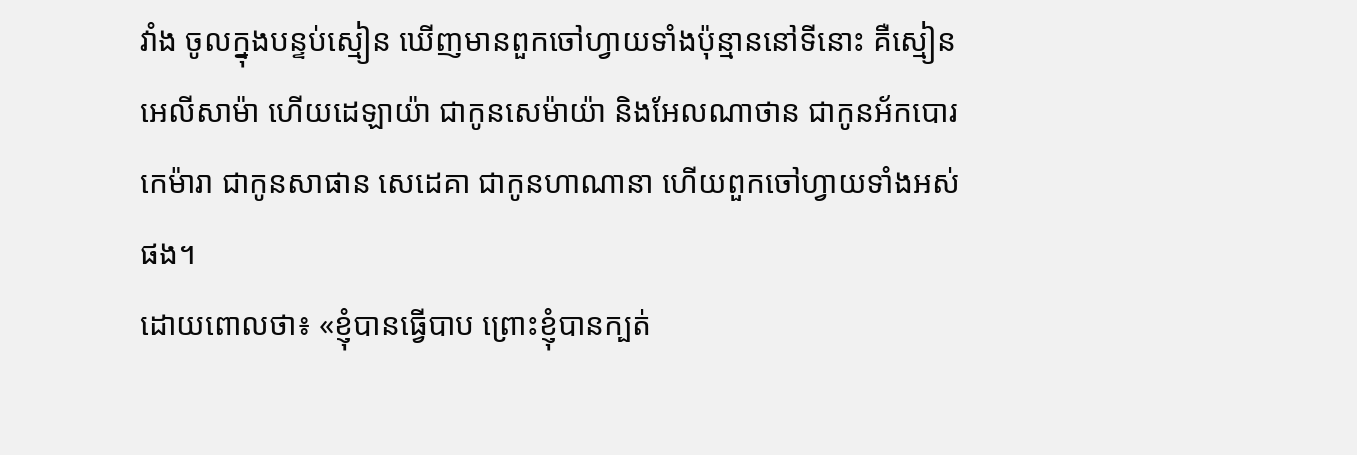វាំង ចូលក្នុងបន្ទប់ស្មៀន ឃើញមានពួកចៅហ្វាយទាំងប៉ុន្មាននៅទីនោះ គឺស្មៀនអេលីសាម៉ា ហើយដេឡាយ៉ា ជាកូនសេម៉ាយ៉ា និងអែលណាថាន ជាកូនអ័កបោរ កេម៉ារា ជាកូនសាផាន សេដេគា ជាកូនហាណានា ហើយពួកចៅហ្វាយទាំងអស់ផង។
ដោយពោលថា៖ «ខ្ញុំបានធ្វើបាប ព្រោះខ្ញុំបានក្បត់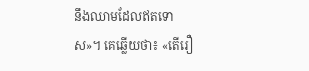នឹងឈាមដែលឥតទោស»។ គេឆ្លើយថា៖ «តើរឿ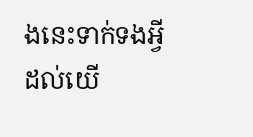ងនេះទាក់ទងអ្វីដល់យើ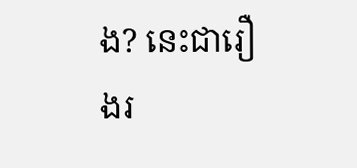ង? នេះជារឿងរ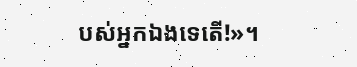បស់អ្នកឯងទេតើ!»។